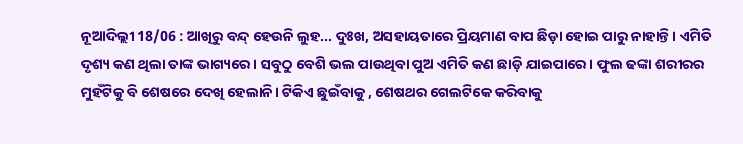ନୂଆଦିଲ୍ଲୀ 18/06 : ଆଖିରୁ ବନ୍ଦ୍ ହେଉନି ଲୁହ... ଦୁଃଖ, ଅସହାୟତାରେ ପ୍ରିୟମାଣ ବାପ ଛିଡ଼ା ହୋଇ ପାରୁ ନାହାନ୍ତି। ଏମିତି ଦୃଶ୍ୟ କଣ ଥିଲା ତାଙ୍କ ଭାଗ୍ୟରେ। ସବୁଠୁ ବେଶି ଭଲ ପାଉଥିବା ପୁଅ ଏମିତି କଣ ଛାଡ଼ି ଯାଇପାରେ। ଫୁଲ ଢଙ୍କା ଶରୀରର ମୁହଁଟିକୁ ବି ଶେଷରେ ଦେଖି ହେଲାନି। ଟିକିଏ ଛୁଇଁବାକୁ , ଶେଷଥର ଗେଲଟିକେ କରିବାକୁ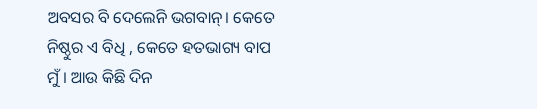ଅବସର ବି ଦେଲେନି ଭଗବାନ୍। କେତେ ନିଷ୍ଠୁର ଏ ବିଧି , କେତେ ହତଭାଗ୍ୟ ବାପ ମୁଁ। ଆଉ କିଛି ଦିନ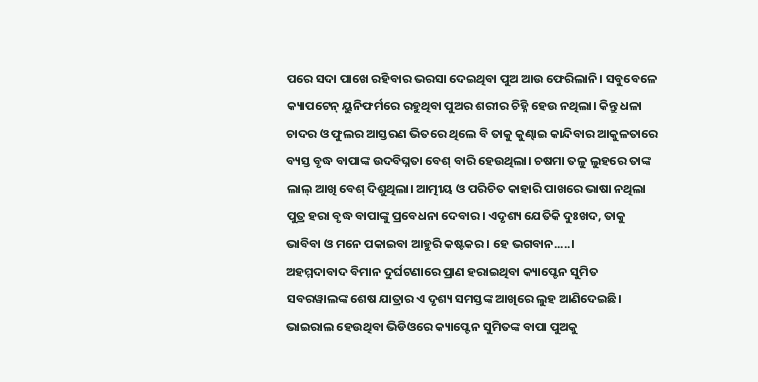ପରେ ସଦା ପାଖେ ରହିବାର ଭରସା ଦେଇଥିବା ପୁଅ ଆଉ ଫେରିଲାନି। ସବୁବେଳେ କ୍ୟାପଟେନ୍ ୟୁନିଫର୍ମରେ ରହୁଥିବା ପୁଅର ଶରୀର ଚିହ୍ନି ହେଉ ନଥିଲା। କିନ୍ତୁ ଧଳା ଚାଦର ଓ ଫୁଲର ଆସ୍ତରଣ ଭିତରେ ଥିଲେ ବି ତାକୁ କୁଣ୍ଢାଇ କାନ୍ଦିବାର ଆକୁଳତାରେ ବ୍ୟସ୍ତ ବୃଦ୍ଧ ବାପାଙ୍କ ଉଦବିଘ୍ନତା ବେଶ୍ ବାରି ହେଉଥିଲା। ଚଷମା ତଳୁ ଲୁହରେ ତାଙ୍କ ଲାଲ୍ ଆଖି ବେଶ୍ ଦିଶୁଥିଲା। ଆତ୍ମୀୟ ଓ ପରିଚିତ କାହାରି ପାଖରେ ଭାଷା ନଥିଲା ପୁତ୍ର ହରା ବୃଦ୍ଧ ବାପାଙ୍କୁ ପ୍ରବେଧନା ଦେବାର। ଏଦୃଶ୍ୟ ଯେତିକି ଦୁଃଖଦ, ତାକୁ ଭାବିବା ଓ ମନେ ପକାଇବା ଆହୁରି କଷ୍ଟକର। ହେ ଭଗବାନ.....।
ଅହମ୍ମଦାବାଦ ବିମାନ ଦୁର୍ଘଟଣାରେ ପ୍ରାଣ ହରାଇଥିବା କ୍ୟାପ୍ଟେନ ସୁମିତ ସବରୱାଲଙ୍କ ଶେଷ ଯାତ୍ରାର ଏ ଦୃଶ୍ୟ ସମସ୍ତଙ୍କ ଆଖିରେ ଲୁହ ଆଣିଦେଇଛି। ଭାଇରାଲ ହେଉଥିବା ଭିଡିଓରେ କ୍ୟାପ୍ଟେନ ସୁମିତଙ୍କ ବାପା ପୁଅକୁ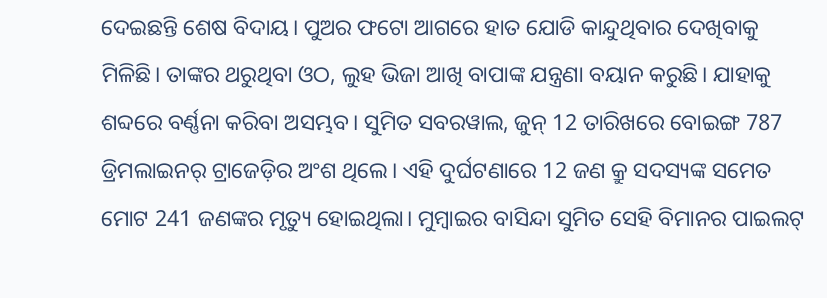ଦେଇଛନ୍ତି ଶେଷ ବିଦାୟ। ପୁଅର ଫଟୋ ଆଗରେ ହାତ ଯୋଡି କାନ୍ଦୁଥିବାର ଦେଖିବାକୁ ମିଳିଛି। ତାଙ୍କର ଥରୁଥିବା ଓଠ, ଲୁହ ଭିଜା ଆଖି ବାପାଙ୍କ ଯନ୍ତ୍ରଣା ବୟାନ କରୁଛି। ଯାହାକୁ ଶବ୍ଦରେ ବର୍ଣ୍ଣନା କରିବା ଅସମ୍ଭବ। ସୁମିତ ସବରୱାଲ, ଜୁନ୍ 12 ତାରିଖରେ ବୋଇଙ୍ଗ 787 ଡ୍ରିମଲାଇନର୍ ଟ୍ରାଜେଡ଼ିର ଅଂଶ ଥିଲେ। ଏହି ଦୁର୍ଘଟଣାରେ 12 ଜଣ କ୍ରୁ ସଦସ୍ୟଙ୍କ ସମେତ ମୋଟ 241 ଜଣଙ୍କର ମୃତ୍ୟୁ ହୋଇଥିଲା। ମୁମ୍ବାଇର ବାସିନ୍ଦା ସୁମିତ ସେହି ବିମାନର ପାଇଲଟ୍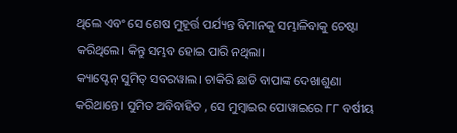ଥିଲେ ଏବଂ ସେ ଶେଷ ମୁହୂର୍ତ୍ତ ପର୍ଯ୍ୟନ୍ତ ବିମାନକୁ ସମ୍ଭାଳିବାକୁ ଚେଷ୍ଟା କରିଥିଲେ। କିନ୍ତୁ ସମ୍ଭବ ହୋଇ ପାରି ନଥିଲା।
କ୍ୟାପ୍ଟେନ୍ ସୁମିତ୍ ସବରୱାଲ। ଚାକିରି ଛାଡି ବାପାଙ୍କ ଦେଖାଶୁଣା କରିଥାନ୍ତେ। ସୁମିତ ଅବିବାହିତ , ସେ ମୁମ୍ବାଇର ପୋୱାଇରେ ୮୮ ବର୍ଷୀୟ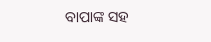ବାପାଙ୍କ ସହ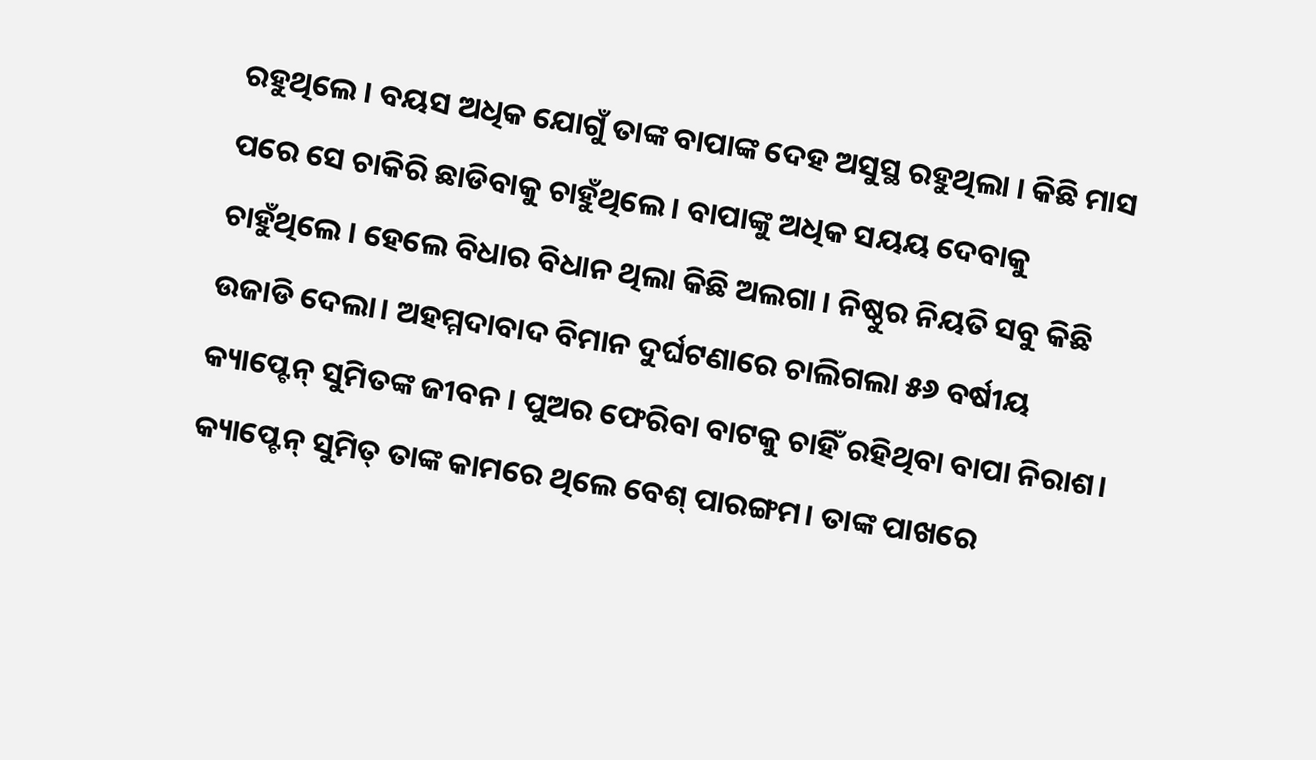ରହୁଥିଲେ । ବୟସ ଅଧିକ ଯୋଗୁଁ ତାଙ୍କ ବାପାଙ୍କ ଦେହ ଅସୁସ୍ଥ ରହୁଥିଲା । କିଛି ମାସ ପରେ ସେ ଚାକିରି ଛାଡିବାକୁ ଚାହୁଁଥିଲେ । ବାପାଙ୍କୁ ଅଧିକ ସୟୟ ଦେବାକୁ ଚାହୁଁଥିଲେ । ହେଲେ ବିଧାର ବିଧାନ ଥିଲା କିଛି ଅଲଗା । ନିଷ୍ଠୁର ନିୟତି ସବୁ କିଛି ଉଜାଡି ଦେଲା। ଅହମ୍ମଦାବାଦ ବିମାନ ଦୁର୍ଘଟଣାରେ ଚାଲିଗଲା ୫୬ ବର୍ଷୀୟ କ୍ୟାପ୍ଟେନ୍ ସୁମିତଙ୍କ ଜୀବନ । ପୁଅର ଫେରିବା ବାଟକୁ ଚାହିଁ ରହିଥିବା ବାପା ନିରାଶ। କ୍ୟାପ୍ଟେନ୍ ସୁମିତ୍ ତାଙ୍କ କାମରେ ଥିଲେ ବେଶ୍ ପାରଙ୍ଗମ। ତାଙ୍କ ପାଖରେ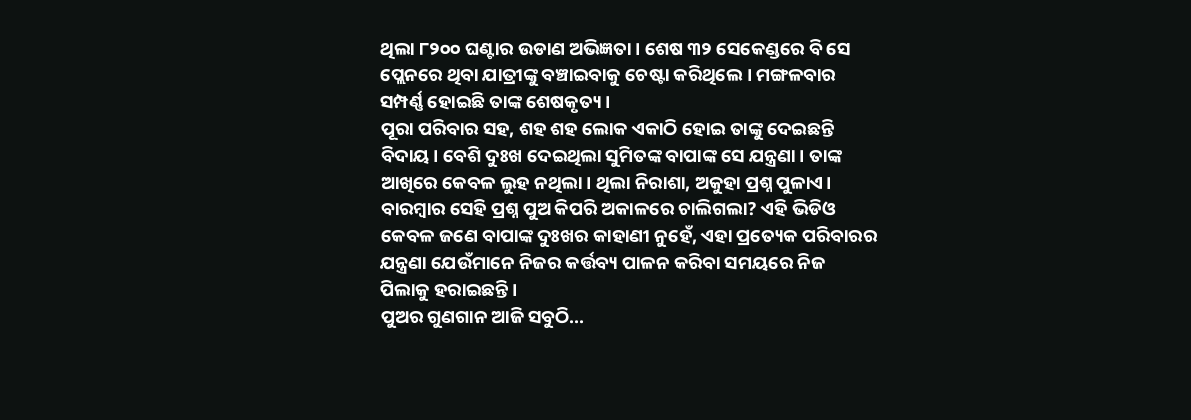ଥିଲା ୮୨୦୦ ଘଣ୍ଟାର ଉଡାଣ ଅଭିଜ୍ଞତା। ଶେଷ ୩୨ ସେକେଣ୍ଡରେ ବି ସେ ପ୍ଲେନରେ ଥିବା ଯାତ୍ରୀଙ୍କୁ ବଞ୍ଚାଇବାକୁ ଚେଷ୍ଟା କରିଥିଲେ । ମଙ୍ଗଳବାର ସମ୍ପର୍ଣ୍ଣ ହୋଇଛି ତାଙ୍କ ଶେଷକୃତ୍ୟ ।
ପୂରା ପରିବାର ସହ, ଶହ ଶହ ଲୋକ ଏକାଠି ହୋଇ ତାଙ୍କୁ ଦେଇଛନ୍ତି ବିଦାୟ। ବେଶି ଦୁଃଖ ଦେଇଥିଲା ସୁମିତଙ୍କ ବାପାଙ୍କ ସେ ଯନ୍ତ୍ରଣା। ତାଙ୍କ ଆଖିରେ କେବଳ ଲୁହ ନଥିଲା। ଥିଲା ନିରାଶା, ଅକୁହା ପ୍ରଶ୍ନ ପୁଳାଏ। ବାରମ୍ବାର ସେହି ପ୍ରଶ୍ନ ପୁଅ କିପରି ଅକାଳରେ ଚାଲିଗଲା? ଏହି ଭିଡିଓ କେବଳ ଜଣେ ବାପାଙ୍କ ଦୁଃଖର କାହାଣୀ ନୁହେଁ, ଏହା ପ୍ରତ୍ୟେକ ପରିବାରର ଯନ୍ତ୍ରଣା ଯେଉଁମାନେ ନିଜର କର୍ତ୍ତବ୍ୟ ପାଳନ କରିବା ସମୟରେ ନିଜ ପିଲାକୁ ହରାଇଛନ୍ତି।
ପୁଅର ଗୁଣଗାନ ଆଜି ସବୁଠି...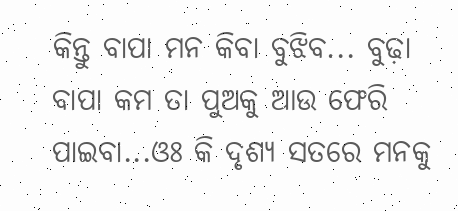କିନ୍ତୁ ବାପା ମନ କିବା ବୁଝିବ... ବୁଢ଼ା ବାପା କମ ତା ପୁଅକୁ ଆଉ ଫେରି ପାଇବା...ଓଃ କି ଦୃଶ୍ୟ ସତରେ ମନକୁ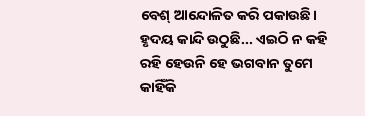ବେଶ୍ ଆନ୍ଦୋଳିତ କରି ପକାଉଛି। ହୃଦୟ କାନ୍ଦି ଉଠୁଛି... ଏଇଠି ନ କହି ରହି ହେଉନି ହେ ଭଗବାନ ତୁମେ କାହିଁକି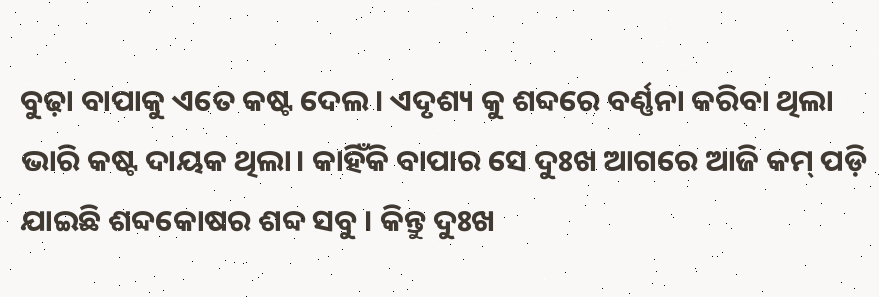ବୁଢ଼ା ବାପାକୁ ଏତେ କଷ୍ଟ ଦେଲ। ଏଦୃଶ୍ୟ କୁ ଶବ୍ଦରେ ବର୍ଣ୍ଣନା କରିବା ଥିଲା ଭାରି କଷ୍ଟ ଦାୟକ ଥିଲା। କାହିଁକି ବାପାର ସେ ଦୁଃଖ ଆଗରେ ଆଜି କମ୍ ପଡ଼ି ଯାଇଛି ଶବ୍ଦକୋଷର ଶବ୍ଦ ସବୁ । କିନ୍ତୁ ଦୁଃଖ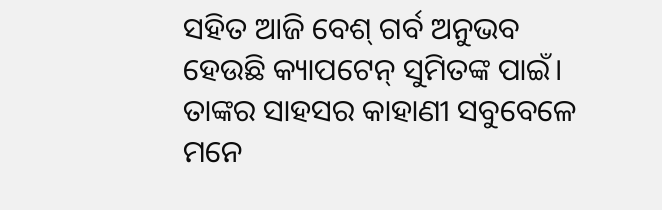ସହିତ ଆଜି ବେଶ୍ ଗର୍ବ ଅନୁଭବ ହେଉଛି କ୍ୟାପଟେନ୍ ସୁମିତଙ୍କ ପାଇଁ। ତାଙ୍କର ସାହସର କାହାଣୀ ସବୁବେଳେ ମନେ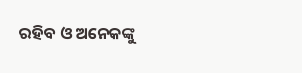ରହିବ ଓ ଅନେକଙ୍କୁ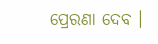ପ୍ରେରଣା ଦେବ ।